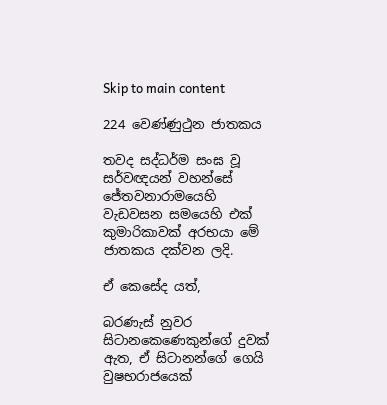Skip to main content

224 වෙණ්ණුථුන ජාතකය

තවද සද්ධර්ම සංඝ වූ සර්වඥයන් වහන්සේ ජේතවනාරාමයෙහි වැඩවසන සමයෙහි එක් කුමාරිකාවක් අරභයා මේ ජාතකය දක්වන ලදි.

ඒ කෙසේද යත්,

බරණැස් නුවර සිටානකෙණෙකුන්ගේ දුවක් ඇත, ඒ සිටානන්ගේ ගෙයි වුෂභරාජයෙක්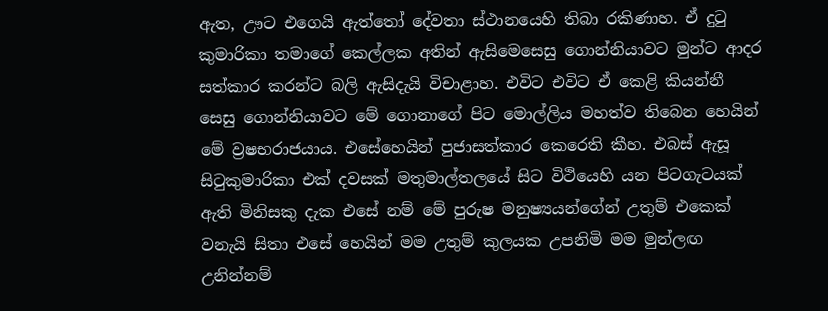ඇත, ඌට එගෙයි ඇත්තෝ දේවතා ස්ථානයෙහි තිබා රකිණාහ. ඒ දුටු කුමාරිකා තමාගේ කෙල්ලක අතින් ඇසිමෙසෙසු ගොන්නියාවට මුන්ට ආදර සත්කාර කරන්ට බලි ඇසිදැයි විචාළාහ. එවිට එවිට ඒ කෙළි කියන්නී සෙසු ගොන්නියාවට මේ ගොනාගේ පිට මොල්ලිය මහත්ව තිබෙන හෙයින් මේ ව්‍රෂභරාජයාය. එසේහෙයින් පුජාසත්කාර කෙරෙති කීහ. එබස් ඇසූ සිටුකුමාරිකා එක් දවසක් මතුමාල්තලයේ සිට විථියෙහි යන පිටගැටයක් ඇති මිනිසකු දැක එසේ නම් මේ පුරුෂ මනුෂ්‍යයන්ගේන් උතුම් එකෙක් වනැයි සිතා එසේ හෙයින් මම උතුම් කුලයක උපනිමි මම මුන්ලඟ උනින්නම්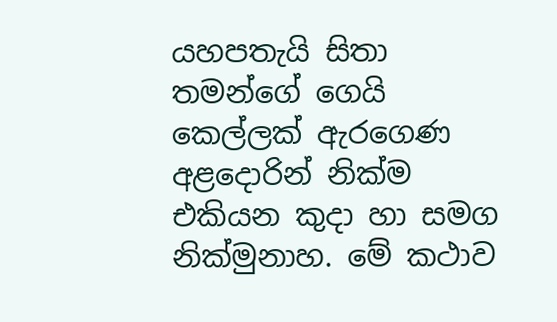යහපතැයි සිතා තමන්ගේ ගෙයි කෙල්ලක් ඇරගෙණ අළදොරින් නික්ම එකියන කුදා හා සමග නික්මුනාහ. මේ කථාව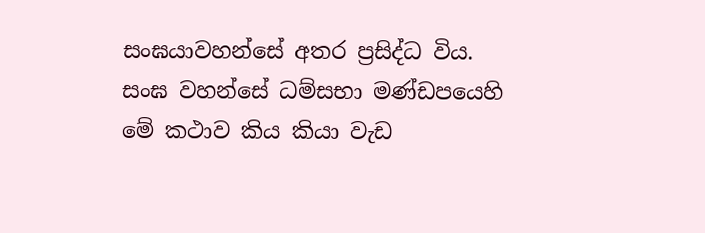සංඝයාවහන්සේ අතර ප්‍රසිද්ධ විය. සංඝ වහන්සේ ධම්සභා මණ්ඩපයෙහි මේ කථාව කිය කියා වැඩ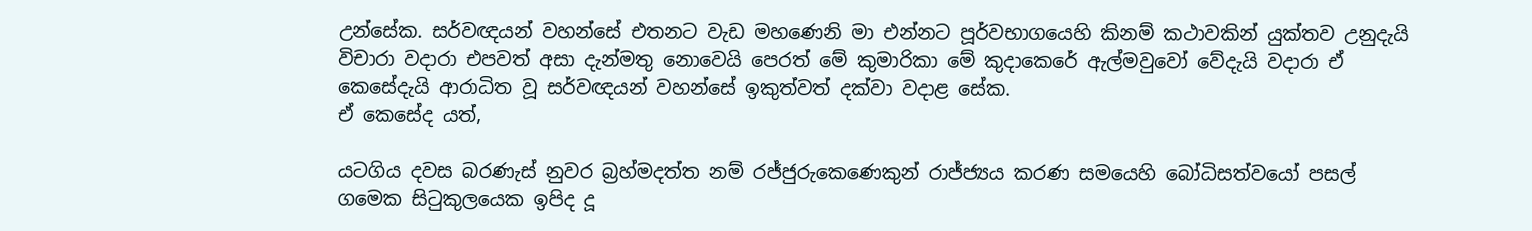උන්සේක. සර්වඥයන් වහන්සේ එතනට වැඩ මහණෙනි මා එන්නට පූර්වභාගයෙහි කිනම් කථාවකින් යුක්තව උනුදැයි විචාරා වදාරා එපවත් අසා දැන්මතු නොවෙයි පෙරත් මේ කුමාරිකා මේ කුදාකෙරේ ඇල්මවුවෝ වේදැයි වදාරා ඒ කෙසේදැයි ආරාධිත වූ සර්වඥයන් වහන්සේ ඉකුත්වත් දක්වා වදාළ සේක.
ඒ කෙසේද යත්,

යටගිය දවස බරණැස් නුවර බ්‍රහ්මදත්ත නම් රජ්ජුරුකෙණෙකුන් රාජ්ජ්‍යය කරණ සමයෙහි බෝධිසත්වයෝ පසල් ගමෙක සිටුකුලයෙක ඉපිද දූ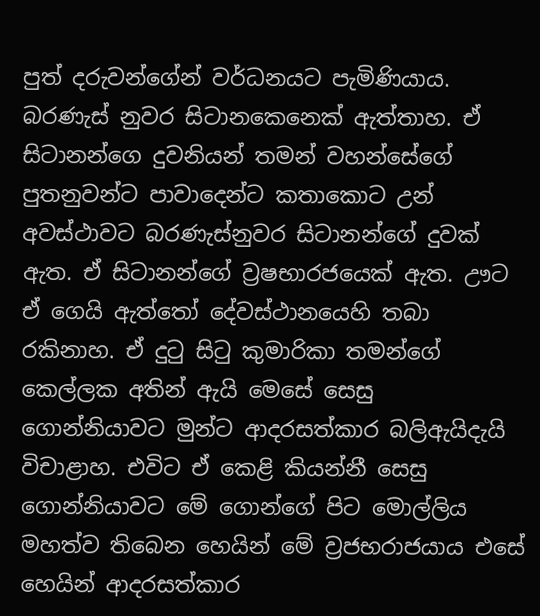පුත් දරුවන්ගේන් වර්ධනයට පැමිණියාය. බරණැස් නුවර සිටානකෙනෙක් ඇත්තාහ. ඒ සිටානන්ගෙ දුවනියන් තමන් වහන්සේගේ පුතනුවන්ට පාවාදෙන්ට කතාකොට උන් අවස්ථාවට බරණැස්නුවර සිටානන්ගේ දුවක් ඇත. ඒ සිටානන්ගේ ව්‍රෂභාරජයෙක් ඇත. ඌට ඒ ගෙයි ඇත්තෝ දේවස්ථානයෙහි තබා රකිනාහ. ඒ දුටු සිටු කුමාරිකා තමන්ගේ කෙල්ලක අතින් ඇයි මෙසේ සෙසු ගොන්නියාවට මුන්ට ආදරසත්කාර බලිඇයිදැයි විචාළාහ. එවිට ඒ කෙළි කියන්නී සෙසු ගොන්නියාවට මේ ගොන්ගේ පිට මොල්ලිය මහත්ව තිබෙන හෙයින් මේ ව්‍රජභරාජයාය එසේ හෙයින් ආදරසත්කාර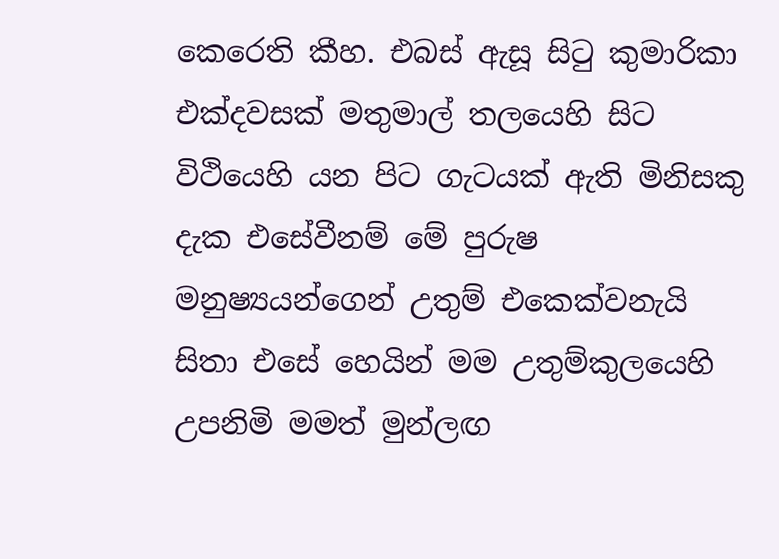කෙරෙති කීහ. එබස් ඇසූ සිටු කුමාරිකා එක්දවසක් මතුමාල් තලයෙහි සිට විථියෙහි යන පිට ගැටයක් ඇති මිනිසකු දැක එසේවීනම් මේ පුරුෂ මනුෂ්‍යයන්ගෙන් උතුම් එකෙක්වනැයි සිතා එසේ හෙයින් මම උතුම්කුලයෙහි උපනිමි මමත් මුන්ලඟ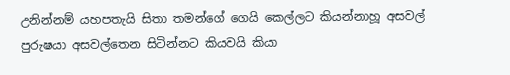උනින්නම් යහපතැයි සිතා තමන්ගේ ගෙයි කෙල්ලට කියන්නාහූ අසවල් පුරුෂයා අසවල්තෙන සිටින්නට කියවයි කියා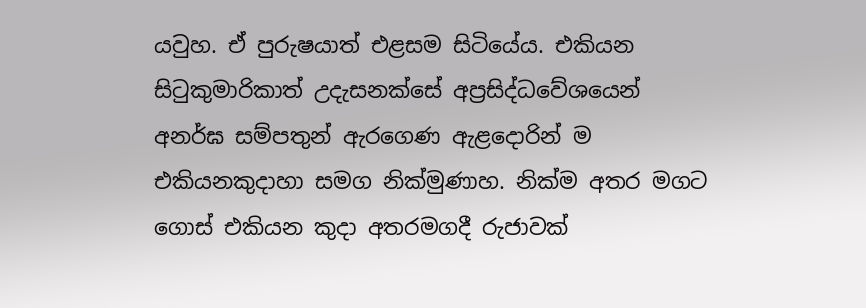යවුහ. ඒ පුරුෂයාත් එළසම සිටියේය. එකියන සිටුකුමාරිකාත් උදැසනක්සේ අප්‍රසිද්ධවේශයෙන් අනර්ඝ සම්පතුන් ඇරගෙණ ඇළදොරින් ම එකියනකුදාහා සමග නික්මුණාහ. නික්ම අතර මගට ගොස් එකියන කුදා අතරමගදී රුජාවක්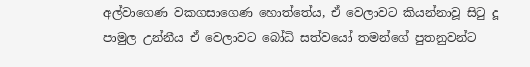අල්වාගෙණ වකගසාගෙණ හොත්තේය, ඒ වෙලාවට කියන්නාවූ සිටු දූ පාමුල උන්නීය ඒ වෙලාවට බෝධි සත්වයෝ තමන්ගේ පුතනුවන්ට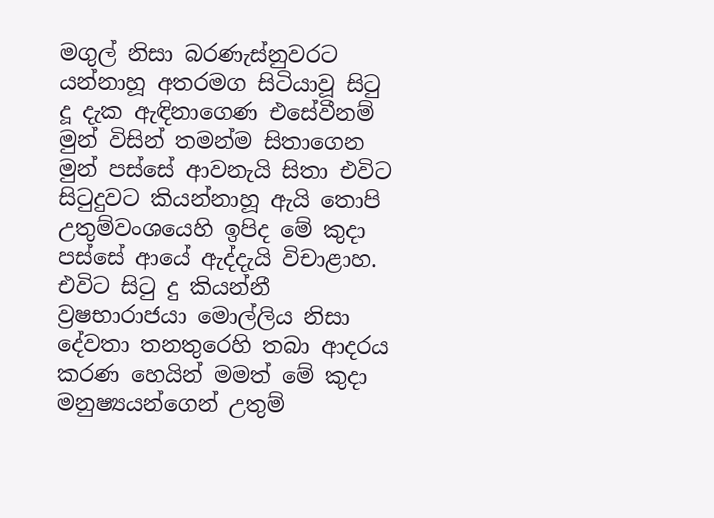මගුල් නිසා බරණැස්නුවරට යන්නාහූ අතරමග සිටියාවූ සිටු දූ දැක ඇඳිනාගෙණ එසේවීනම් මුන් විසින් තමන්ම සිතාගෙන මුන් පස්සේ ආවනැයි සිතා එවිට සිටුදුවට කියන්නාහූ ඇයි තොපි උතුම්වංශයෙහි ඉපිද මේ කුදා පස්සේ ආයේ ඇද්දැයි විචාළාහ. එවිට සිටු දු කියන්නී ව්‍රෂභාරාජයා මොල්ලිය නිසා දේවතා තනතුරෙහි තබා ආදරය කරණ හෙයින් මමත් මේ කුදා මනුෂ්‍යයන්ගෙන් උතුම්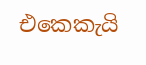එකෙකැයි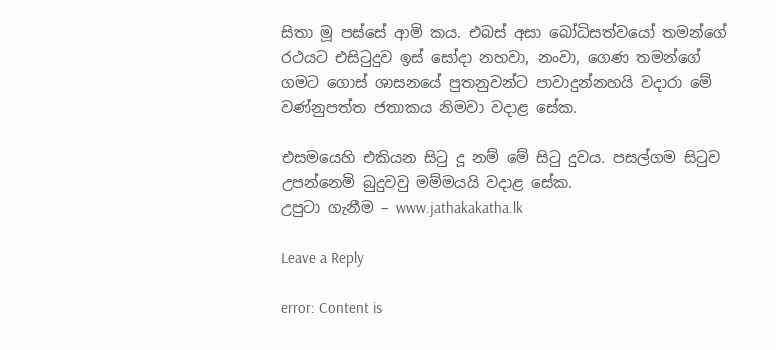සිතා මූ පස්සේ ආමි කය. එබස් අසා බෝධිසත්වයෝ තමන්ගේ රථයට එසිටුදුව ඉස් සෝදා නහවා, නංවා, ගෙණ තමන්ගේ ගමට ගොස් ශාසනයේ පුතනුවන්ට පාවාදුන්නහයි වදාරා මේ වණ්නුපත්ත ජතාකය නිමවා වදාළ සේක.

එසමයෙහි එකියන සිටු දූ නම් මේ සිටු දුවය. පසල්ගම සිටුව උපන්නෙමි බුදුවවු මම්මයයි වදාළ සේක.
උපුටා ගැනීම – www.jathakakatha.lk

Leave a Reply

error: Content is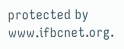protected by www.ifbcnet.org.